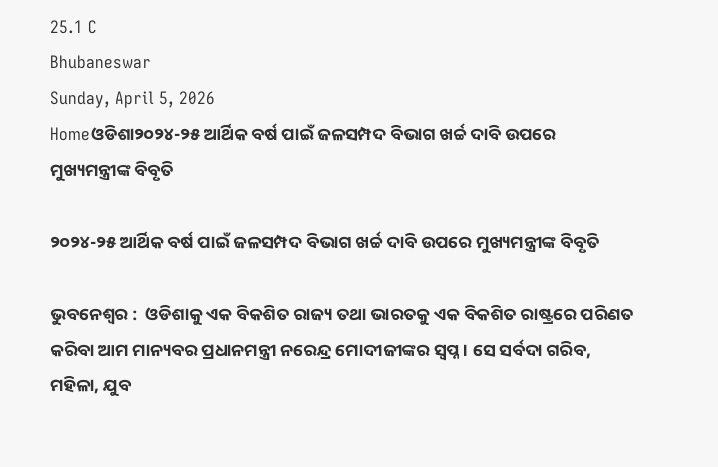25.1 C
Bhubaneswar
Sunday, April 5, 2026
Homeଓଡିଶା୨୦୨୪-୨୫ ଆର୍ଥିକ ବର୍ଷ ପାଇଁ ଜଳସମ୍ପଦ ବିଭାଗ ଖର୍ଚ୍ଚ ଦାବି ଉପରେ ମୁଖ୍ୟମନ୍ତ୍ରୀଙ୍କ ବିବୃତି

୨୦୨୪-୨୫ ଆର୍ଥିକ ବର୍ଷ ପାଇଁ ଜଳସମ୍ପଦ ବିଭାଗ ଖର୍ଚ୍ଚ ଦାବି ଉପରେ ମୁଖ୍ୟମନ୍ତ୍ରୀଙ୍କ ବିବୃତି

ଭୁବନେଶ୍ୱର :  ଓଡିଶାକୁ ଏକ ବିକଶିତ ରାଜ୍ୟ ତଥା ଭାରତକୁ ଏକ ବିକଶିତ ରାଷ୍ଟ୍ରରେ ପରିଣତ କରିବା ଆମ ମାନ୍ୟବର ପ୍ରଧାନମନ୍ତ୍ରୀ ନରେନ୍ଦ୍ର ମୋଦୀଜୀଙ୍କର ସ୍ବପ୍ନ । ସେ ସର୍ବଦା ଗରିବ, ମହିଳା, ଯୁବ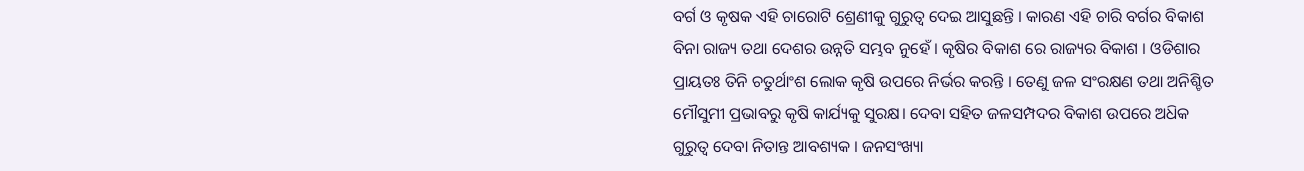ବର୍ଗ ଓ କୃଷକ ଏହି ଚାରୋଟି ଶ୍ରେଣୀକୁ ଗୁରୁତ୍ଵ ଦେଇ ଆସୁଛନ୍ତି । କାରଣ ଏହି ଚାରି ବର୍ଗର ବିକାଶ ବିନା ରାଜ୍ୟ ତଥା ଦେଶର ଉନ୍ନତି ସମ୍ଭବ ନୁହେଁ । କୃଷିର ବିକାଶ ରେ ରାଜ୍ୟର ବିକାଶ । ଓଡିଶାର ପ୍ରାୟତଃ ତିନି ଚତୁର୍ଥାଂଶ ଲୋକ କୃଷି ଉପରେ ନିର୍ଭର କରନ୍ତି । ତେଣୁ ଜଳ ସଂରକ୍ଷଣ ତଥା ଅନିଶ୍ଚିତ ମୌସୁମୀ ପ୍ରଭାବରୁ କୃଷି କାର୍ଯ୍ୟକୁ ସୁରକ୍ଷ। ଦେବା ସହିତ ଜଳସମ୍ପଦର ବିକାଶ ଉପରେ ଅଧ‌ିକ ଗୁରୁତ୍ଵ ଦେବା ନିତାନ୍ତ ଆବଶ୍ୟକ । ଜନସଂଖ୍ୟା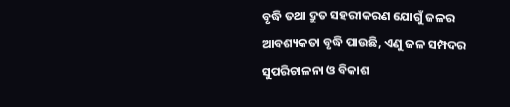ବୃଦ୍ଧି ତଥା ଦ୍ରୁତ ସହରୀକରଣ ଯୋଗୁଁ ଜଳର ଆବଶ୍ୟକତା ବୃଦ୍ଧି ପାଉଛି, ଏଣୁ ଜଳ ସମ୍ପଦର ସୁପରିଚାଳନା ଓ ବିକାଶ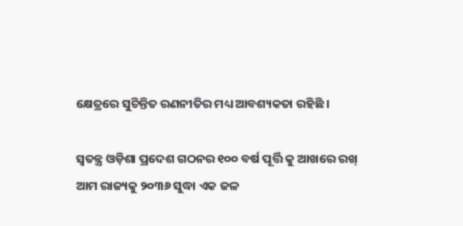କ୍ଷେତ୍ରରେ ସୁଚିନ୍ତିତ ରଣନୀତିର ମଧ୍ୟ ଆବଶ୍ୟକତା ରହିଛି ।

ସ୍ବତନ୍ତ୍ର ଓଡ଼ିଶା ପ୍ରଦେଶ ଗଠନର ୧୦୦ ବର୍ଷ ପୂର୍ତ୍ତି କୁ ଆଖରେ ରଖ୍ ଆମ ରାଜ୍ୟକୁ ୨୦୩୬ ସୁଦ୍ଧା ଏକ ଜଳ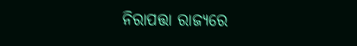ନିରାପତ୍ତା ରାଜ୍ୟରେ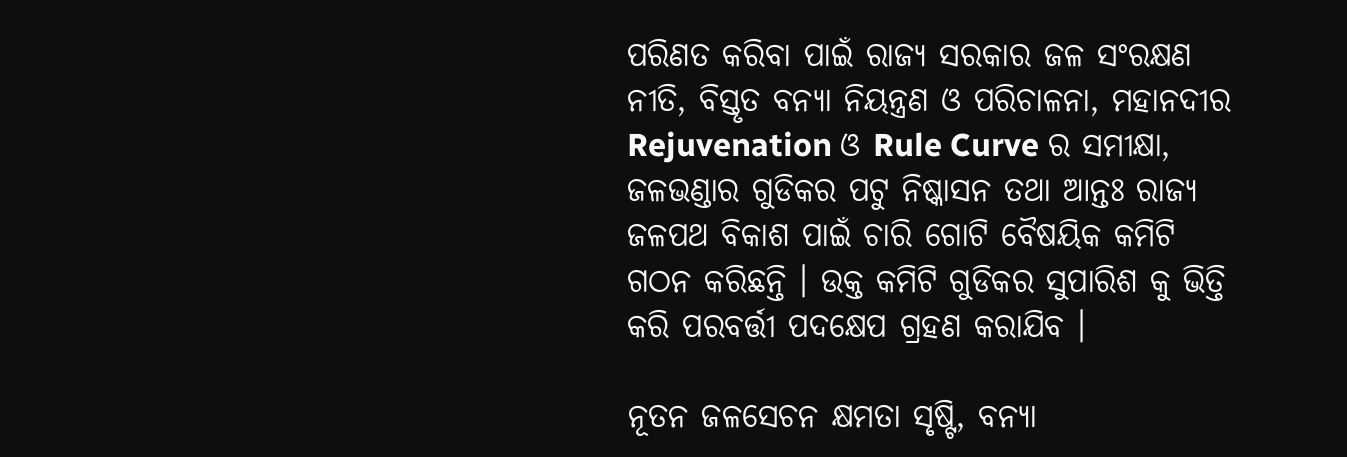ପରିଣତ କରିବା ପାଇଁ ରାଜ୍ୟ ସରକାର ଜଳ ସଂରକ୍ଷଣ ନୀତି, ବିସ୍ତୃତ ବନ୍ୟା ନିୟନ୍ତ୍ରଣ ଓ ପରିଚାଳନା, ମହାନଦୀର Rejuvenation ଓ Rule Curve ର ସମୀକ୍ଷା, ଜଳଭଣ୍ଡାର ଗୁଡିକର ପଟୁ ନିଷ୍କାସନ ତଥା ଆନ୍ତଃ ରାଜ୍ୟ ଜଳପଥ ବିକାଶ ପାଇଁ ଚାରି ଗୋଟି ବୈଷୟିକ କମିଟି ଗଠନ କରିଛନ୍ତି । ଉକ୍ତ କମିଟି ଗୁଡିକର ସୁପାରିଶ କୁ ଭିତ୍ତି କରି ପରବର୍ତ୍ତୀ ପଦକ୍ଷେପ ଗ୍ରହଣ କରାଯିବ ।

ନୂତନ ଜଳସେଚନ କ୍ଷମତା ସୃଷ୍ଟି, ବନ୍ୟା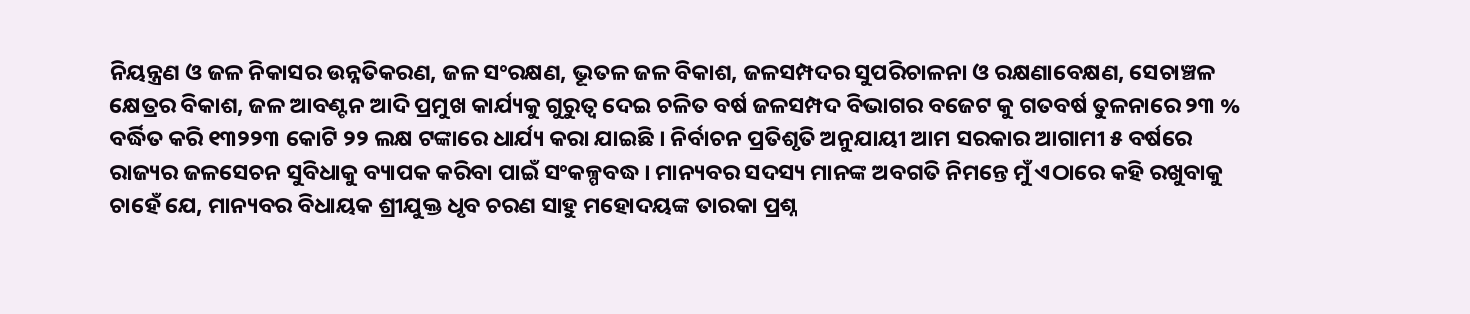ନିୟନ୍ତ୍ରଣ ଓ ଜଳ ନିକାସର ଉନ୍ନତିକରଣ, ଜଳ ସଂରକ୍ଷଣ, ଭୂତଳ ଜଳ ବିକାଶ, ଜଳସମ୍ପଦର ସୁପରିଚାଳନା ଓ ରକ୍ଷଣାବେକ୍ଷଣ, ସେଚାଞ୍ଚଳ କ୍ଷେତ୍ରର ବିକାଶ, ଜଳ ଆବଣ୍ଟନ ଆଦି ପ୍ରମୁଖ କାର୍ଯ୍ୟକୁ ଗୁରୁତ୍ଵ ଦେଇ ଚଳିତ ବର୍ଷ ଜଳସମ୍ପଦ ବିଭାଗର ବଜେଟ କୁ ଗତବର୍ଷ ତୁଳନାରେ ୨୩ % ବର୍ଦ୍ଧିତ କରି ୧୩୨୨୩ କୋଟି ୨୨ ଲକ୍ଷ ଟଙ୍କାରେ ଧାର୍ଯ୍ୟ କରା ଯାଇଛି । ନିର୍ବାଚନ ପ୍ରତିଶୃତି ଅନୁଯାୟୀ ଆମ ସରକାର ଆଗାମୀ ୫ ବର୍ଷରେ ରାଜ୍ୟର ଜଳସେଚନ ସୁବିଧାକୁ ବ୍ୟାପକ କରିବା ପାଇଁ ସଂକଳ୍ପବଦ୍ଧ । ମାନ୍ୟବର ସଦସ୍ୟ ମାନଙ୍କ ଅବଗତି ନିମନ୍ତେ ମୁଁ ଏଠାରେ କହି ରଖୁବାକୁ ଚାହେଁ ଯେ, ମାନ୍ୟବର ବିଧାୟକ ଶ୍ରୀଯୁକ୍ତ ଧୃବ ଚରଣ ସାହୁ ମହୋଦୟଙ୍କ ତାରକା ପ୍ରଶ୍ନ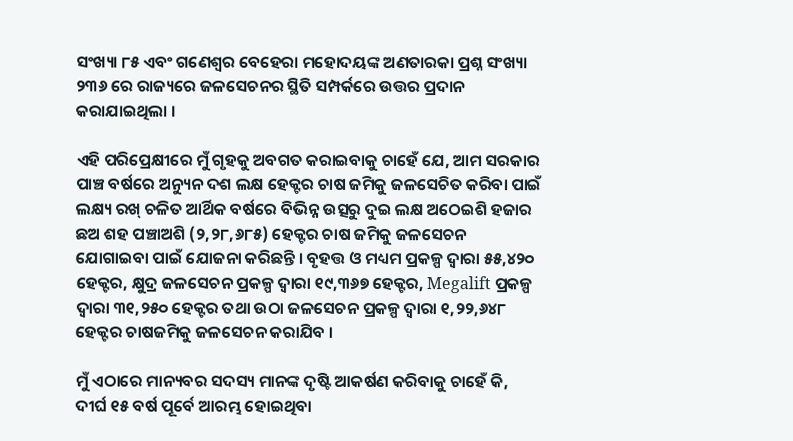ସଂଖ୍ୟା ୮୫ ଏବଂ ଗଣେଶ୍ବର ବେହେରା ମହୋଦୟଙ୍କ ଅଣତାରକା ପ୍ରଶ୍ନ ସଂଖ୍ୟା ୨୩୬ ରେ ରାଜ୍ୟରେ ଜଳସେଚନର ସ୍ଥିତି ସମ୍ପର୍କରେ ଉତ୍ତର ପ୍ରଦାନ କରାଯାଇଥିଲା ।

ଏହି ପରିପ୍ରେକ୍ଷୀରେ ମୁଁ ଗୃହକୁ ଅବଗତ କରାଇବାକୁ ଚାହେଁ ଯେ, ଆମ ସରକାର ପାଞ୍ଚ ବର୍ଷରେ ଅନ୍ୟୁନ ଦଶ ଲକ୍ଷ ହେକ୍ଟର ଚାଷ ଜମିକୁ ଜଳସେଚିତ କରିବା ପାଇଁ ଲକ୍ଷ୍ୟ ରଖ୍ ଚଳିତ ଆର୍ଥିକ ବର୍ଷରେ ବିଭିନ୍ନ ଉତ୍ସରୁ ଦୁଇ ଲକ୍ଷ ଅଠେଇଶି ହଜାର ଛଅ ଶହ ପଞ୍ଚାଅଶି (୨,୨୮,୬୮୫) ହେକ୍ଟର ଚାଷ ଜମିକୁ ଜଳସେଚନ ଯୋଗାଇବା ପାଇଁ ଯୋଜନା କରିଛନ୍ତି । ବୃହତ୍ତ ଓ ମଧ୍ୟମ ପ୍ରକଳ୍ପ ଦ୍ବାରା ୫୫,୪୨୦ ହେକ୍ଟର, କ୍ଷୁଦ୍ର ଜଳସେଚନ ପ୍ରକଳ୍ପ ଦ୍ବାରା ୧୯,୩୬୭ ହେକ୍ଟର, Megalift ପ୍ରକଳ୍ପ ଦ୍ବାରା ୩୧,୨୫୦ ହେକ୍ଟର ତଥା ଉଠା ଜଳସେଚନ ପ୍ରକଳ୍ପ ଦ୍ବାରା ୧,୨୨,୬୪୮ ହେକ୍ଟର ଚାଷଜମିକୁ ଜଳସେଚନ କରାଯିବ ।

ମୁଁ ଏଠାରେ ମାନ୍ୟବର ସଦସ୍ୟ ମାନଙ୍କ ଦୃଷ୍ଟି ଆକର୍ଷଣ କରିବାକୁ ଚାହେଁ କି, ଦୀର୍ଘ ୧୫ ବର୍ଷ ପୂର୍ବେ ଆରମ୍ଭ ହୋଇଥିବା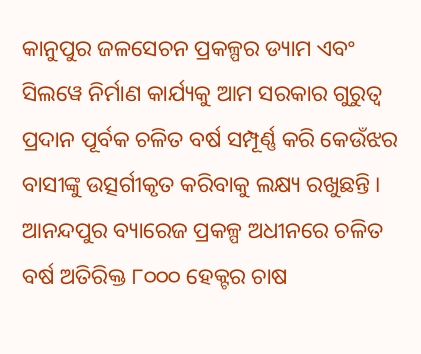କାନୁପୁର ଜଳସେଚନ ପ୍ରକଳ୍ପର ଡ୍ୟାମ ଏବଂ ସିଲୱେ ନିର୍ମାଣ କାର୍ଯ୍ୟକୁ ଆମ ସରକାର ଗୁରୁତ୍ବ ପ୍ରଦାନ ପୂର୍ବକ ଚଳିତ ବର୍ଷ ସମ୍ପୂର୍ଣ୍ଣ କରି କେଉଁଝର ବାସୀଙ୍କୁ ଉତ୍ସର୍ଗୀକୃତ କରିବାକୁ ଲକ୍ଷ୍ୟ ରଖୁଛନ୍ତି । ଆନନ୍ଦପୁର ବ୍ୟାରେଜ ପ୍ରକଳ୍ପ ଅଧୀନରେ ଚଳିତ ବର୍ଷ ଅତିରିକ୍ତ ୮୦୦୦ ହେକ୍ଟର ଚାଷ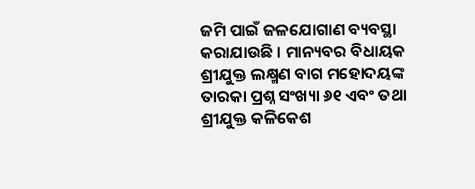ଜମି ପାଇଁ ଜଳଯୋଗାଣ ବ୍ୟବସ୍ଥା କରାଯାଉଛି । ମାନ୍ୟବର ବିଧାୟକ ଶ୍ରୀଯୁକ୍ତ ଲକ୍ଷ୍ମଣ ବାଗ ମହୋଦୟଙ୍କ ତାରକା ପ୍ରଶ୍ନ ସଂଖ୍ୟା ୬୧ ଏବଂ ତଥା ଶ୍ରୀଯୁକ୍ତ କଳିକେଶ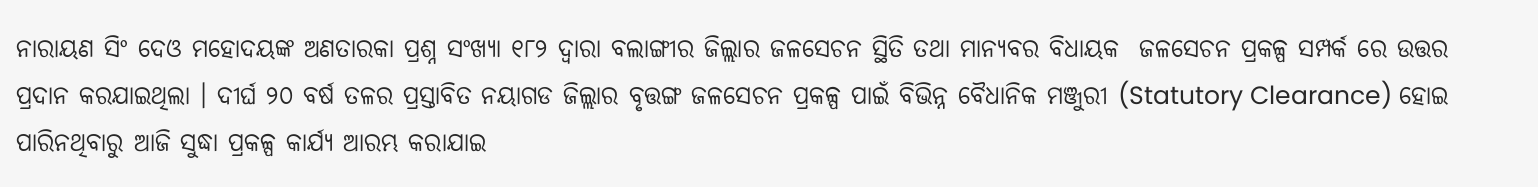ନାରାୟଣ ସିଂ ଦେଓ ମହୋଦୟଙ୍କ ଅଣତାରକା ପ୍ରଶ୍ନ ସଂଖ୍ୟା ୧୮୨ ଦ୍ବାରା ବଲାଙ୍ଗୀର ଜିଲ୍ଲାର ଜଳସେଚନ ସ୍ଥିତି ତଥା ମାନ୍ୟବର ବିଧାୟକ  ଜଳସେଚନ ପ୍ରକଳ୍ପ ସମ୍ପର୍କ ରେ ଉତ୍ତର ପ୍ରଦାନ କରଯାଇଥିଲା । ଦୀର୍ଘ ୨୦ ବର୍ଷ ତଳର ପ୍ରସ୍ତାବିତ ନୟାଗଡ ଜିଲ୍ଲାର ବୃତ୍ତଙ୍ଗ ଜଳସେଚନ ପ୍ରକଳ୍ପ ପାଇଁ ବିଭିନ୍ନ ବୈଧାନିକ ମଞ୍ଜୁରୀ (Statutory Clearance) ହୋଇ ପାରିନଥିବାରୁ ଆଜି ସୁଦ୍ଧା ପ୍ରକଳ୍ପ କାର୍ଯ୍ୟ ଆରମ୍ଭ କରାଯାଇ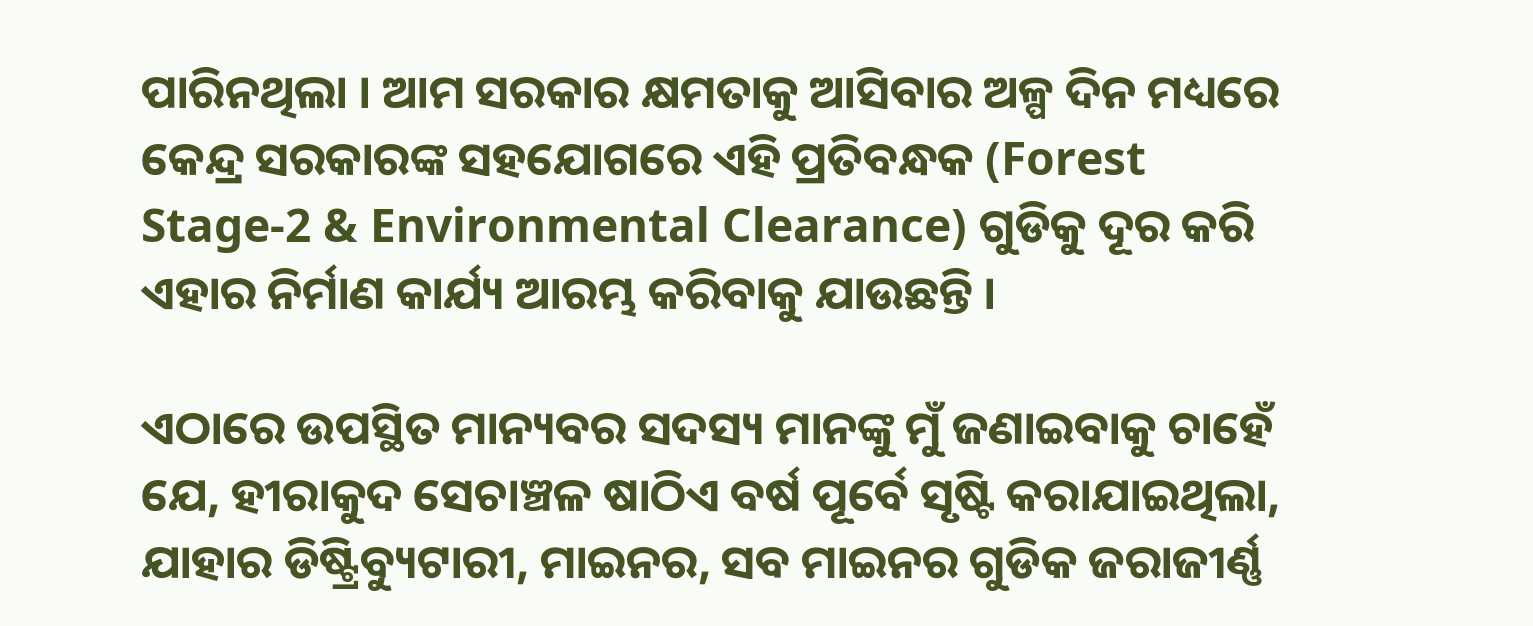ପାରିନଥିଲା । ଆମ ସରକାର କ୍ଷମତାକୁ ଆସିବାର ଅଳ୍ପ ଦିନ ମଧ୍ୟରେ କେନ୍ଦ୍ର ସରକାରଙ୍କ ସହଯୋଗରେ ଏହି ପ୍ରତିବନ୍ଧକ (Forest Stage-2 & Environmental Clearance) ଗୁଡିକୁ ଦୂର କରି ଏହାର ନିର୍ମାଣ କାର୍ଯ୍ୟ ଆରମ୍ଭ କରିବାକୁ ଯାଉଛନ୍ତି ।

ଏଠାରେ ଉପସ୍ଥିତ ମାନ୍ୟବର ସଦସ୍ୟ ମାନଙ୍କୁ ମୁଁ ଜଣାଇବାକୁ ଚାହେଁ ଯେ, ହୀରାକୁଦ ସେଚାଞ୍ଚଳ ଷାଠିଏ ବର୍ଷ ପୂର୍ବେ ସୃଷ୍ଟି କରାଯାଇଥିଲା, ଯାହାର ଡିଷ୍ଟ୍ରିବ୍ୟୁଟାରୀ, ମାଇନର, ସବ ମାଇନର ଗୁଡିକ ଜରାଜୀର୍ଣ୍ଣ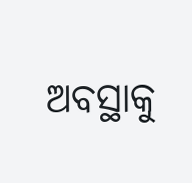ଅବସ୍ଥାକୁ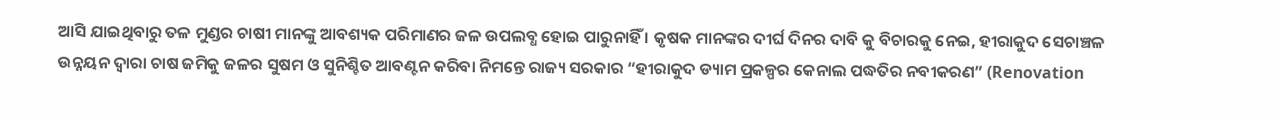ଆସି ଯାଇଥିବାରୁ ତଳ ମୁଣ୍ଡର ଚାଷୀ ମାନଙ୍କୁ ଆବଶ୍ୟକ ପରିମାଣର ଜଳ ଉପଲବ୍ଧ ହୋଇ ପାରୁନାହିଁ । କୃଷକ ମାନଙ୍କର ଦୀର୍ଘ ଦିନର ଦାବି କୁ ବିଚାରକୁ ନେଇ, ହୀରାକୁଦ ସେଚାଞ୍ଚଳ ଉନ୍ନୟନ ଦ୍ବାରା ଚାଷ ଜମିକୁ ଜଳର ସୁଷମ ଓ ସୁନିଶ୍ଚିତ ଆବଣ୍ଟନ କରିବା ନିମନ୍ତେ ରାଜ୍ୟ ସରକାର “ହୀରାକୁଦ ଡ୍ୟାମ ପ୍ରକଳ୍ପର କେନାଲ ପଦ୍ଧତିର ନବୀକରଣ” (Renovation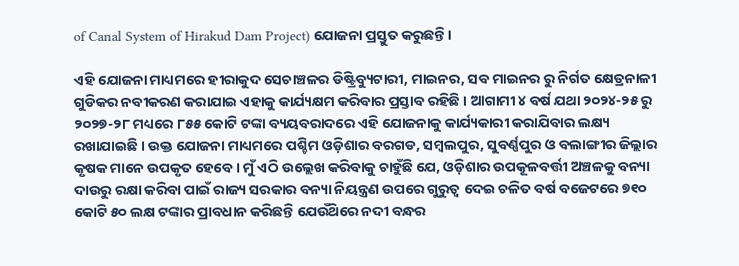of Canal System of Hirakud Dam Project) ଯୋଜନା ପ୍ରସ୍ତୁତ କରୁଛନ୍ତି ।

ଏହି ଯୋଜନା ମାଧ୍ୟମରେ ହୀରାକୁଦ ସେଚାଞ୍ଚଳର ଡିଷ୍ଟ୍ରିବ୍ୟୁଟାରୀ, ମାଇନର, ସବ ମାଇନର ରୁ ନିର୍ଗତ କ୍ଷେତ୍ରନାଳୀ ଗୁଡିକର ନବୀକରଣ କରାଯାଇ ଏହାକୁ କାର୍ଯ୍ୟକ୍ଷମ କରିବାର ପ୍ରସ୍ତାବ ରହିଛି । ଆଗାମୀ ୪ ବର୍ଷ ଯଥା ୨୦୨୪-୨୫ ରୁ ୨୦୨୭-୨୮ ମଧ୍ୟରେ ୮୫୫ କୋଟି ଟଙ୍କା ବ୍ୟୟବରାଦରେ ଏହି ଯୋଜନାକୁ କାର୍ଯ୍ୟକାରୀ କରାଯିବାର ଲକ୍ଷ୍ୟ ରଖାଯାଇଛି । ଉକ୍ତ ଯୋଜନା ମାଧ୍ୟମରେ ପଶ୍ଚିମ ଓଡ଼ିଶାର ବରଗଡ, ସମ୍ବଲପୁର, ସୁବର୍ଣ୍ଣପୁର ଓ ବଲାଙ୍ଗୀର ଜିଲ୍ଲାର କୃଷକ ମାନେ ଉପକୃତ ହେବେ । ମୁଁ ଏଠି ଉଲ୍ଲେଖ କରିବାକୁ ଚାହୁଁଛି ଯେ, ଓଡ଼ିଶାର ଉପକୂଳବର୍ତ୍ତୀ ଅଞ୍ଚଳକୁ ବନ୍ୟା ଦାଉରୁ ରକ୍ଷା କରିବା ପାଇଁ ରାଜ୍ୟ ସରକାର ବନ୍ୟା ନିୟନ୍ତ୍ରଣ ଉପରେ ଗୁରୁତ୍ଵ ଦେଇ ଚଳିତ ବର୍ଷ ବଜେଟରେ ୭୧୦ କୋଟି ୫୦ ଲକ୍ଷ ଟଙ୍କାର ପ୍ରାବଧାନ କରିଛନ୍ତି ଯେଉଁଥ‌ିରେ ନଦୀ ବନ୍ଧର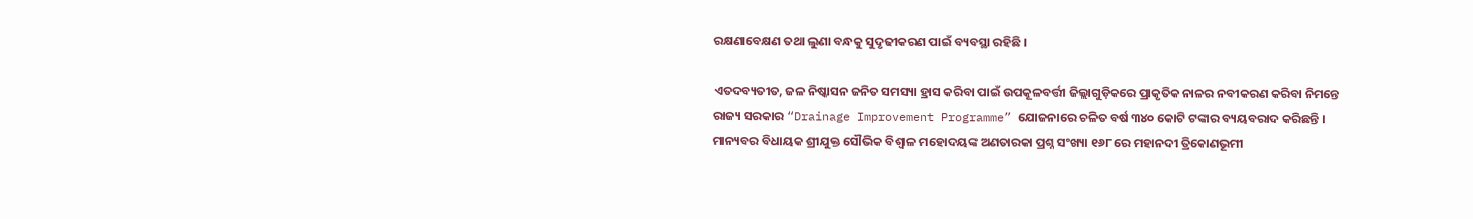ରକ୍ଷଣାବେକ୍ଷଣ ତଥା ଲୁଣା ବନ୍ଧକୁ ସୁଦୃଢୀକରଣ ପାଇଁ ବ୍ୟବସ୍ଥା ରହିଛି ।

ଏତଦବ୍ୟତୀତ, ଜଳ ନିଷ୍କାସନ ଜନିତ ସମସ୍ୟା ହ୍ରାସ କରିବା ପାଇଁ ଉପକୂଳବର୍ତ୍ତୀ ଜିଲ୍ଲାଗୁଡ଼ିକରେ ପ୍ରାକୃତିକ ନାଳର ନବୀକରଣ କରିବା ନିମନ୍ତେ ରାଜ୍ୟ ସରକାର “Drainage Improvement Programme” ଯୋଜନାରେ ଚଳିତ ବର୍ଷ ୩୪୦ କୋଟି ଟଙ୍କାର ବ୍ୟୟବରାଦ କରିଛନ୍ତି । ମାନ୍ୟବର ବିଧାୟକ ଶ୍ରୀଯୁକ୍ତ ସୌଭିକ ବିଶ୍ଵାଳ ମହୋଦୟଙ୍କ ଅଣତାରକା ପ୍ରଶ୍ନ ସଂଖ୍ୟା ୧୬୮ ରେ ମହାନଦୀ ତ୍ରିକୋଣଭୂମୀ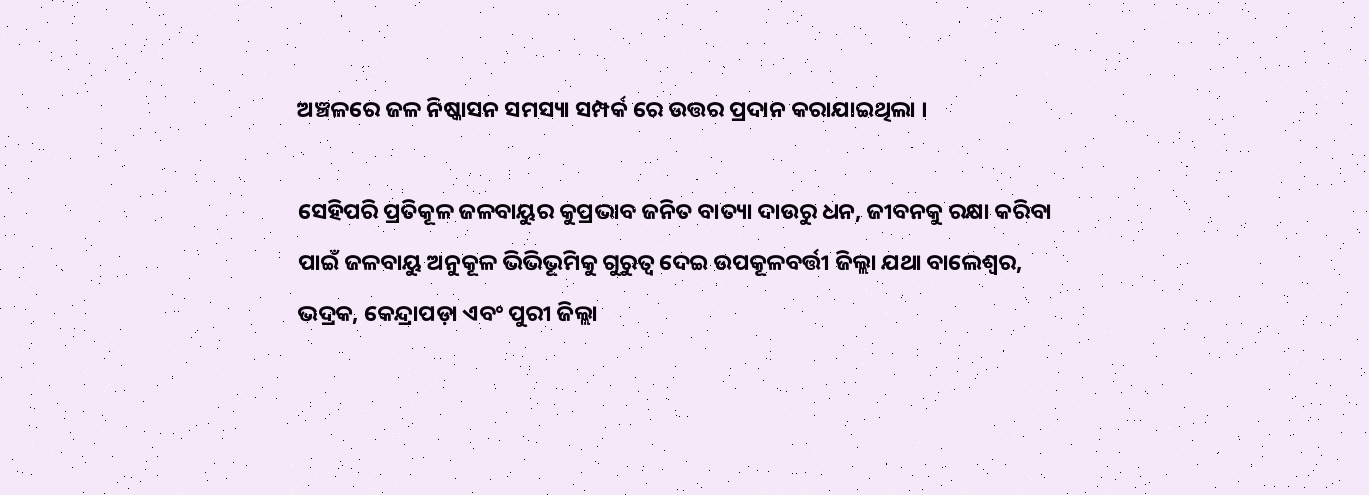ଅଞ୍ଚଳରେ ଜଳ ନିଷ୍କାସନ ସମସ୍ୟା ସମ୍ପର୍କ ରେ ଉତ୍ତର ପ୍ରଦାନ କରାଯାଇଥିଲା ।

ସେହିପରି ପ୍ରତିକୂଳ ଜଳବାୟୁର କୁପ୍ରଭାବ ଜନିତ ବାତ୍ୟା ଦାଉରୁ ଧନ, ଜୀବନକୁ ରକ୍ଷା କରିବା ପାଇଁ ଜଳବାୟୁ ଅନୁକୂଳ ଭିଭିଭୂମିକୁ ଗୁରୁତ୍ଵ ଦେଇ ଉପକୂଳବର୍ତ୍ତୀ ଜିଲ୍ଲା ଯଥା ବାଲେଶ୍ବର, ଭଦ୍ରକ, କେନ୍ଦ୍ରାପଡ଼ା ଏବଂ ପୁରୀ ଜିଲ୍ଲା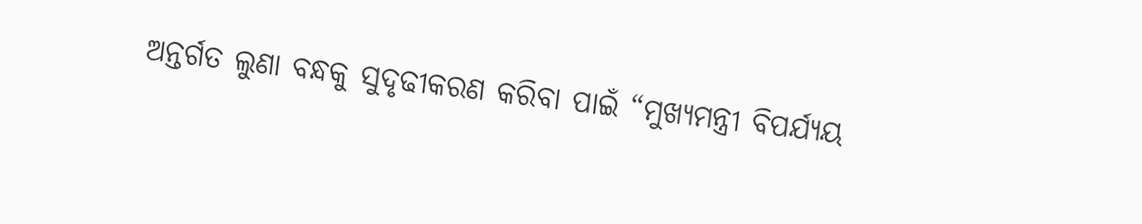ଅନ୍ତର୍ଗତ ଲୁଣା ବନ୍ଧକୁ ସୁଦୃଢୀକରଣ କରିବା ପାଇଁ “ମୁଖ୍ୟମନ୍ତ୍ରୀ ବିପର୍ଯ୍ୟୟ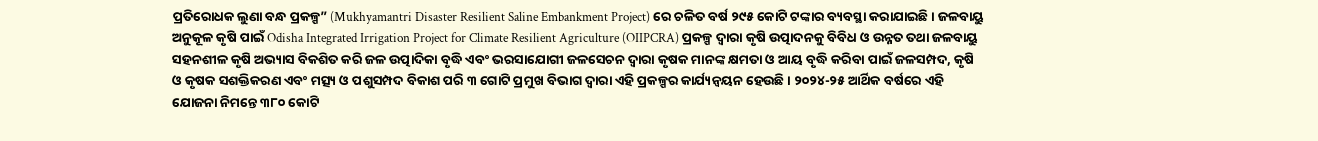ପ୍ରତିରୋଧକ ଲୁଣା ବନ୍ଧ ପ୍ରକଳ୍ପ” (Mukhyamantri Disaster Resilient Saline Embankment Project) ରେ ଚଳିତ ବର୍ଷ ୨୯୫ କୋଟି ଟଙ୍କାର ବ୍ୟବସ୍ଥା କରାଯାଇଛି । ଜଳବାୟୁ ଅନୁକୂଳ କୃଷି ପାଇଁ Odisha Integrated Irrigation Project for Climate Resilient Agriculture (OIIPCRA) ପ୍ରକଳ୍ପ ଦ୍ବାରା କୃଷି ଉତ୍ପାଦନକୁ ବିବିଧ ଓ ଉନ୍ନତ ତଥା ଜଳବାୟୁ ସହନଶୀଳ କୃଷି ଅଭ୍ୟାସ ବିକଶିତ କରି ଜଳ ଉତ୍ପାଦିକା ବୃଦ୍ଧି ଏବଂ ଭରସାଯୋଗୀ ଜଳସେଚନ ଦ୍ବାରା କୃଷକ ମାନଙ୍କ କ୍ଷମତା ଓ ଆୟ ବୃଦ୍ଧି କରିବା ପାଇଁ ଜଳସମ୍ପଦ, କୃଷି ଓ କୃଷକ ସଶକ୍ତିକରଣ ଏବଂ ମତ୍ସ୍ୟ ଓ ପଶୁସମ୍ପଦ ବିକାଶ ପରି ୩ ଗୋଟି ପ୍ରମୁଖ ବିଭାଗ ଦ୍ବାରା ଏହି ପ୍ରକଳ୍ପର କାର୍ଯ୍ୟନ୍ଵୟନ ହେଉଛି । ୨୦୨୪-୨୫ ଆର୍ଥିକ ବର୍ଷରେ ଏହି ଯୋଜନା ନିମନ୍ତେ ୩୮୦ କୋଟି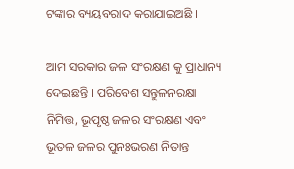ଟଙ୍କାର ବ୍ୟୟବରାଦ କରାଯାଇଅଛି ।

ଆମ ସରକାର ଜଳ ସଂରକ୍ଷଣ କୁ ପ୍ରାଧାନ୍ୟ ଦେଇଛନ୍ତି । ପରିବେଶ ସନ୍ତୁଳନରକ୍ଷା ନିମିତ୍ତ, ଭୂପୃଷ୍ଠ ଜଳର ସଂରକ୍ଷଣ ଏବଂ ଭୂତଳ ଜଳର ପୁନଃଭରଣ ନିତାନ୍ତ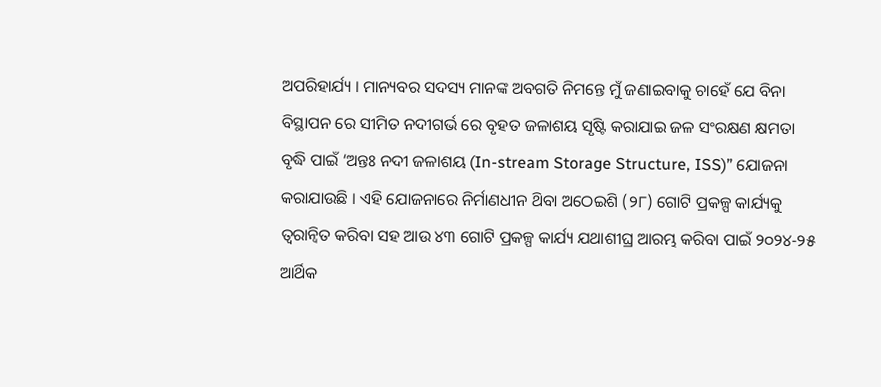ଅପରିହାର୍ଯ୍ୟ । ମାନ୍ୟବର ସଦସ୍ୟ ମାନଙ୍କ ଅବଗତି ନିମନ୍ତେ ମୁଁ ଜଣାଇବାକୁ ଚାହେଁ ଯେ ବିନା ବିସ୍ଥାପନ ରେ ସୀମିତ ନଦୀଗର୍ଭ ରେ ବୃହତ ଜଳାଶୟ ସୃଷ୍ଟି କରାଯାଇ ଜଳ ସଂରକ୍ଷଣ କ୍ଷମତା ବୃଦ୍ଧି ପାଇଁ ‘ଅନ୍ତଃ ନଦୀ ଜଳାଶୟ (In-stream Storage Structure, ISS)” ଯୋଜନା କରାଯାଉଛି । ଏହି ଯୋଜନାରେ ନିର୍ମାଣଧୀନ ଥ‌ିବା ଅଠେଇଶି (୨୮) ଗୋଟି ପ୍ରକଳ୍ପ କାର୍ଯ୍ୟକୁ ତ୍ବରାନ୍ବିତ କରିବା ସହ ଆଉ ୪୩ ଗୋଟି ପ୍ରକଳ୍ପ କାର୍ଯ୍ୟ ଯଥାଶୀଘ୍ର ଆରମ୍ଭ କରିବା ପାଇଁ ୨୦୨୪-୨୫ ଆର୍ଥିକ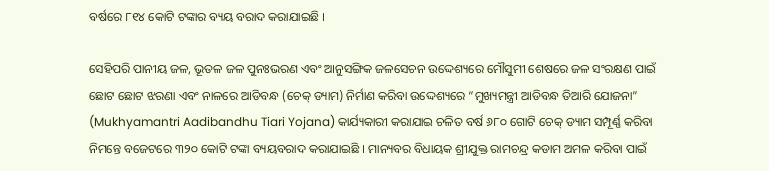ବର୍ଷରେ ୮୧୪ କୋଟି ଟଙ୍କାର ବ୍ୟୟ ବରାଦ କରାଯାଇଛି ।

ସେହିପରି ପାନୀୟ ଜଳ, ଭୂତଳ ଜଳ ପୁନଃଭରଣ ଏବଂ ଆନୁସଙ୍ଗିକ ଜଳସେଚନ ଉଦ୍ଦେଶ୍ୟରେ ମୌସୁମୀ ଶେଷରେ ଜଳ ସଂରକ୍ଷଣ ପାଇଁ ଛୋଟ ଛୋଟ ଝରଣା ଏବଂ ନାଳରେ ଆଡିବନ୍ଧ (ଚେକ୍ ଡ୍ୟାମ) ନିର୍ମାଣ କରିବା ଉଦ୍ଦେଶ୍ୟରେ “ମୁଖ୍ୟମନ୍ତ୍ରୀ ଆଡିବନ୍ଧ ତିଆରି ଯୋଜନା” (Mukhyamantri Aadibandhu Tiari Yojana) କାର୍ଯ୍ୟକାରୀ କରାଯାଇ ଚଳିତ ବର୍ଷ ୬୮୦ ଗୋଟି ଚେକ୍ ଡ୍ୟାମ ସମ୍ପୂର୍ଣ୍ଣ କରିବା ନିମନ୍ତେ ବଜେଟରେ ୩୨୦ କୋଟି ଟଙ୍କା ବ୍ୟୟବରାଦ କରାଯାଇଛି । ମାନ୍ୟବର ବିଧାୟକ ଶ୍ରୀଯୁକ୍ତ ରାମଚନ୍ଦ୍ର କଡାମ ଅମଳ କରିବା ପାଇଁ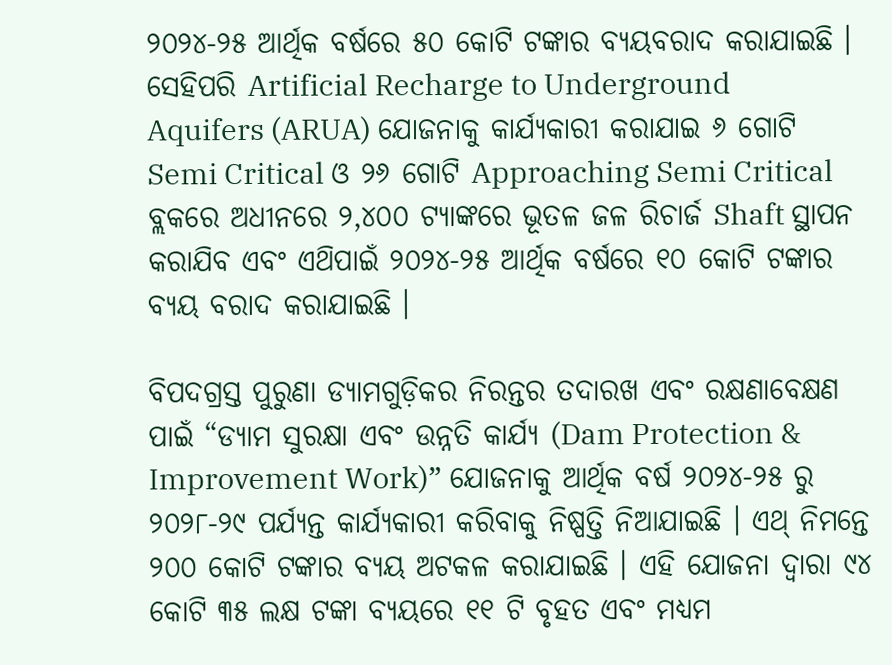୨୦୨୪-୨୫ ଆର୍ଥିକ ବର୍ଷରେ ୫୦ କୋଟି ଟଙ୍କାର ବ୍ୟୟବରାଦ କରାଯାଇଛି । ସେହିପରି Artificial Recharge to Underground Aquifers (ARUA) ଯୋଜନାକୁ କାର୍ଯ୍ୟକାରୀ କରାଯାଇ ୬ ଗୋଟି Semi Critical ଓ ୨୬ ଗୋଟି Approaching Semi Critical ବ୍ଲକରେ ଅଧୀନରେ ୨,୪୦୦ ଟ୍ୟାଙ୍କରେ ଭୂତଳ ଜଳ ରିଚାର୍ଜ Shaft ସ୍ଥାପନ କରାଯିବ ଏବଂ ଏଥ‌ିପାଇଁ ୨୦୨୪-୨୫ ଆର୍ଥିକ ବର୍ଷରେ ୧୦ କୋଟି ଟଙ୍କାର ବ୍ୟୟ ବରାଦ କରାଯାଇଛି ।

ବିପଦଗ୍ରସ୍ତ ପୁରୁଣା ଡ୍ୟାମଗୁଡ଼ିକର ନିରନ୍ତର ତଦାରଖ ଏବଂ ରକ୍ଷଣାବେକ୍ଷଣ ପାଇଁ “ଡ୍ୟାମ ସୁରକ୍ଷା ଏବଂ ଉନ୍ନତି କାର୍ଯ୍ୟ (Dam Protection & Improvement Work)” ଯୋଜନାକୁ ଆର୍ଥିକ ବର୍ଷ ୨୦୨୪-୨୫ ରୁ ୨୦୨୮-୨୯ ପର୍ଯ୍ୟନ୍ତ କାର୍ଯ୍ୟକାରୀ କରିବାକୁ ନିଷ୍ପତ୍ତି ନିଆଯାଇଛି । ଏଥ୍ ନିମନ୍ତେ ୨୦୦ କୋଟି ଟଙ୍କାର ବ୍ୟୟ ଅଟକଳ କରାଯାଇଛି । ଏହି ଯୋଜନା ଦ୍ବାରା ୯୪ କୋଟି ୩୫ ଲକ୍ଷ ଟଙ୍କା ବ୍ୟୟରେ ୧୧ ଟି ବୃହତ ଏବଂ ମଧ୍ୟମ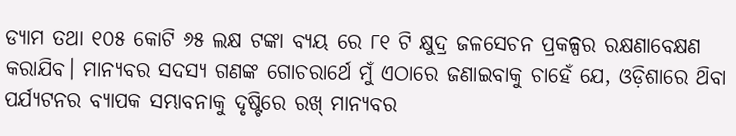ଡ୍ୟାମ ତଥା ୧୦୫ କୋଟି ୬୫ ଲକ୍ଷ ଟଙ୍କା ବ୍ୟୟ ରେ ୮୧ ଟି କ୍ଷୁଦ୍ର ଜଳସେଚନ ପ୍ରକଳ୍ପର ରକ୍ଷଣାବେକ୍ଷଣ କରାଯିବ। ମାନ୍ୟବର ସଦସ୍ୟ ଗଣଙ୍କ ଗୋଚରାର୍ଥେ ମୁଁ ଏଠାରେ ଜଣାଇବାକୁ ଚାହେଁ ଯେ, ଓଡ଼ିଶାରେ ଥ‌ିବା ପର୍ଯ୍ୟଟନର ବ୍ୟାପକ ସମ୍ଭାବନାକୁ ଦୃଷ୍ଟିରେ ରଖ୍ ମାନ୍ୟବର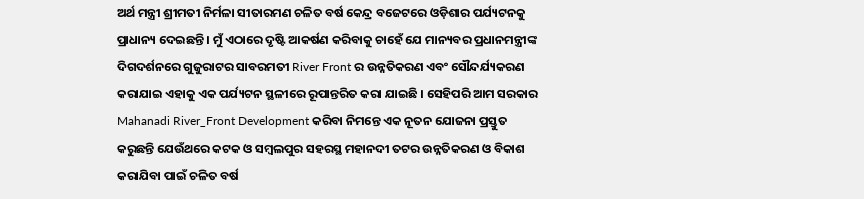ଅର୍ଥ ମନ୍ତ୍ରୀ ଶ୍ରୀମତୀ ନିର୍ମଳା ସୀତାରମଣ ଚଳିତ ବର୍ଷ କେନ୍ଦ୍ର ବଜେଟରେ ଓଡ଼ିଶାର ପର୍ଯ୍ୟଟନକୁ ପ୍ରାଧାନ୍ୟ ଦେଇଛନ୍ତି । ମୁଁ ଏଠାରେ ଦୃଷ୍ଟି ଆକର୍ଷଣ କରିବାକୁ ଚାହେଁ ଯେ ମାନ୍ୟବର ପ୍ରଧାନମନ୍ତ୍ରୀଙ୍କ ଦିଗଦର୍ଶନରେ ଗୁଜୁରାଟର ସାବରମତୀ River Front ର ଉନ୍ନତିକରଣ ଏବଂ ସୌନ୍ଦର୍ଯ୍ୟକରଣ କରାଯାଇ ଏହାକୁ ଏକ ପର୍ଯ୍ୟଟନ ସ୍ଥଳୀରେ ରୂପାନ୍ତରିତ କରା ଯାଇଛି । ସେହିପରି ଆମ ସରକାର Mahanadi River_Front Development କରିବା ନିମନ୍ତେ ଏକ ନୂତନ ଯୋଜନା ପ୍ରସ୍ତୁତ କରୁଛନ୍ତି ଯେଉଁଥରେ କଟକ ଓ ସମ୍ବଲପୁର ସହରସ୍ଥ ମହାନଦୀ ତଟର ଉନ୍ନତିକରଣ ଓ ବିକାଶ କରାଯିବା ପାଇଁ ଚଳିତ ବର୍ଷ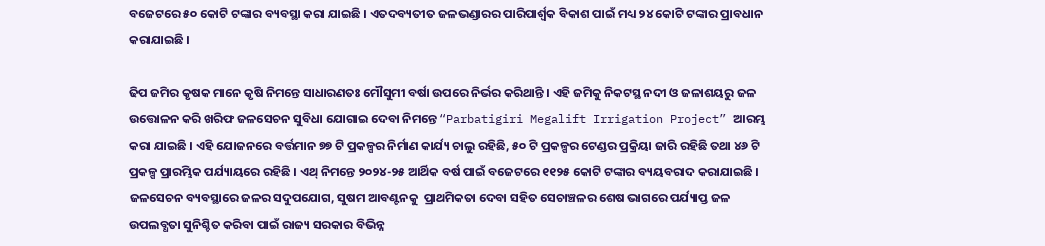ବଜେଟରେ ୫୦ କୋଟି ଟଙ୍କାର ବ୍ୟବସ୍ଥା କରା ଯାଇଛି । ଏତଦବ୍ୟତୀତ ଜଳଭଣ୍ଡାରର ପାରିପାର୍ଶ୍ବକ ବିକାଶ ପାଇଁ ମଧ୍ୟ ୨୪ କୋଟି ଟଙ୍କାର ପ୍ରାବଧାନ କରାଯାଇଛି ।

ଢିପ ଜମିର କୃଷକ ମାନେ କୃଷି ନିମନ୍ତେ ସାଧାରଣତଃ ମୌସୁମୀ ବର୍ଷା ଉପରେ ନିର୍ଭର କରିଥାନ୍ତି । ଏହି ଜମିକୁ ନିକଟସ୍ଥ ନଦୀ ଓ ଜଳାଶୟରୁ ଜଳ ଉତ୍ତୋଳନ କରି ଖରିଫ ଜଳସେଚନ ସୁବିଧା ଯୋଗାଇ ଦେବା ନିମନ୍ତେ “Parbatigiri Megalift Irrigation Project” ଆରମ୍ଭ କରା ଯାଇଛି । ଏହି ଯୋଜନରେ ବର୍ତ୍ତମାନ ୭୭ ଟି ପ୍ରକଳ୍ପର ନିର୍ମାଣ କାର୍ଯ୍ୟ ଚାଲୁ ରହିଛି, ୫୦ ଟି ପ୍ରକଳ୍ପର ଟେଣ୍ଡର ପ୍ରକ୍ରିୟା ଜାରି ରହିଛି ତଥା ୪୬ ଟି ପ୍ରକଳ୍ପ ପ୍ରାରମ୍ଭିକ ପର୍ଯ୍ୟାୟରେ ରହିଛି । ଏଥ୍ ନିମନ୍ତେ ୨୦୨୪-୨୫ ଆର୍ଥିକ ବର୍ଷ ପାଇଁ ବଜେଟରେ ୧୧୨୫ କୋଟି ଟଙ୍କାର ବ୍ୟୟବରାଦ କରାଯାଇଛି । ଜଳସେଚନ ବ୍ୟବସ୍ଥାରେ ଜଳର ସଦୁପଯୋଗ, ସୁଷମ ଆବଣ୍ଟନକୁ  ପ୍ରାଥମିକତା ଦେବା ସହିତ ସେଚାଞ୍ଚଳର ଶେଷ ଭାଗରେ ପର୍ଯ୍ୟାପ୍ତ ଜଳ ଉପଲବ୍ଧତା ସୁନିଶ୍ଚିତ କରିବା ପାଇଁ ରାଜ୍ୟ ସରକାର ବିଭିନ୍ନ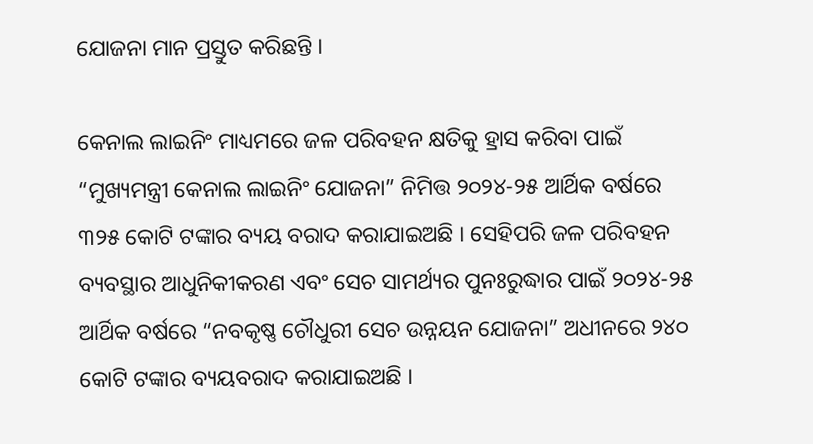ଯୋଜନା ମାନ ପ୍ରସ୍ତୁତ କରିଛନ୍ତି ।

କେନାଲ ଲାଇନିଂ ମାଧ୍ୟମରେ ଜଳ ପରିବହନ କ୍ଷତିକୁ ହ୍ରାସ କରିବା ପାଇଁ “ମୁଖ୍ୟମନ୍ତ୍ରୀ କେନାଲ ଲାଇନିଂ ଯୋଜନା” ନିମିତ୍ତ ୨୦୨୪-୨୫ ଆର୍ଥିକ ବର୍ଷରେ ୩୨୫ କୋଟି ଟଙ୍କାର ବ୍ୟୟ ବରାଦ କରାଯାଇଅଛି । ସେହିପରି ଜଳ ପରିବହନ ବ୍ୟବସ୍ଥାର ଆଧୁନିକୀକରଣ ଏବଂ ସେଚ ସାମର୍ଥ୍ୟର ପୁନଃରୁଦ୍ଧାର ପାଇଁ ୨୦୨୪-୨୫ ଆର୍ଥିକ ବର୍ଷରେ “ନବକୃଷ୍ଣ ଚୌଧୁରୀ ସେଚ ଉନ୍ନୟନ ଯୋଜନା” ଅଧୀନରେ ୨୪୦ କୋଟି ଟଙ୍କାର ବ୍ୟୟବରାଦ କରାଯାଇଅଛି ।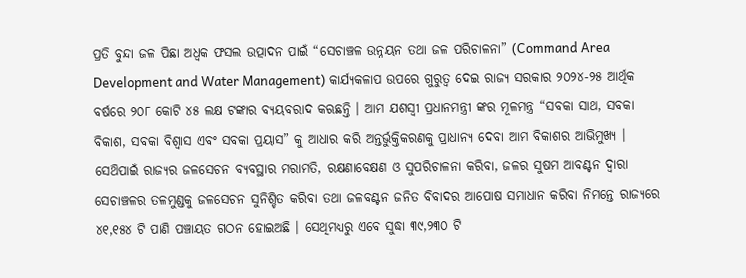ପ୍ରତି ବୁନ୍ଦା ଜଳ ପିଛା ଅଧ୍ବକ ଫସଲ ଉତ୍ପାଦନ ପାଇଁ “ସେଚାଞ୍ଚଳ ଉନ୍ନୟନ ତଥା ଜଳ ପରିଚାଳନା” (Command Area Development and Water Management) କାର୍ଯ୍ୟକଳାପ ଉପରେ ଗୁରୁତ୍ଵ ଦେଇ ରାଜ୍ୟ ସରକାର ୨୦୨୪-୨୫ ଆର୍ଥିକ ବର୍ଷରେ ୨୦୮ କୋଟି ୪୫ ଲକ୍ଷ ଟଙ୍କାର ବ୍ୟୟବରାଦ କଋଛନ୍ତି । ଆମ ଯଶସ୍ବୀ ପ୍ରଧାନମନ୍ତ୍ରୀ ଙ୍କର ମୂଳମନ୍ତ୍ର “ସବକା ସାଥ, ସବକା ବିକାଶ, ସବକା ବିଶ୍ବାସ ଏବଂ ସବକା ପ୍ରୟାସ” କୁ ଆଧାର କରି ଅନ୍ତର୍ଭୁକ୍ତିକରଣକୁ ପ୍ରାଧାନ୍ୟ ଦେବା ଆମ ବିକାଶର ଆଭିମୁଖ୍ୟ । ସେଥ‌ିପାଇଁ ରାଜ୍ୟର ଜଳସେଚନ ବ୍ୟବସ୍ଥାର ମରାମତି, ରକ୍ଷଣାବେକ୍ଷଣ ଓ ସୁପରିଚାଳନା କରିବା, ଜଳର ସୁଷମ ଆବଣ୍ଟନ ଦ୍ବାରା ସେଚାଞ୍ଚଳର ତଳମୁଣ୍ଡକୁ ଜଳସେଚନ ସୁନିଶ୍ଚିତ କରିବା ତଥା ଜଳବଣ୍ଟନ ଜନିତ ବିବାଦର ଆପୋଷ ସମାଧାନ କରିବା ନିମନ୍ତେ ରାଜ୍ୟରେ ୪୧,୧୫୪ ଟି ପାଣି ପଞ୍ଚାୟତ ଗଠନ ହୋଇଅଛି । ସେଥିମଧ୍ୟରୁ ଏବେ ସୁଦ୍ଧା ୩୯,୨୩୦ ଟି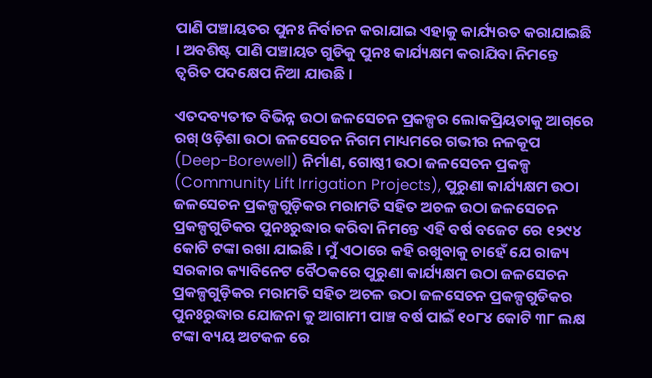ପାଣି ପଞ୍ଚାୟତର ପୁନଃ ନିର୍ବାଚନ କରାଯାଇ ଏହାକୁ କାର୍ଯ୍ୟରତ କରାଯାଇଛି । ଅବଶିଷ୍ଟ ପାଣି ପଞ୍ଚାୟତ ଗୁଡିକୁ ପୁନଃ କାର୍ଯ୍ୟକ୍ଷମ କରାଯିବା ନିମନ୍ତେ ତ୍ଵରିତ ପଦକ୍ଷେପ ନିଆ ଯାଉଛି ।

ଏତଦବ୍ୟତୀତ ବିଭିନ୍ନ ଉଠା ଜଳସେଚନ ପ୍ରକଳ୍ପର ଲୋକପ୍ରିୟତାକୁ ଆଗ୍‌ରେ ରଖ୍ ଓଡ଼ିଶା ଉଠା ଜଳସେଚନ ନିଗମ ମାଧ୍ୟମରେ ଗଭୀର ନଳକୂପ (Deep-Borewell) ନିର୍ମାଣ, ଗୋଷ୍ଠୀ ଉଠା ଜଳସେଚନ ପ୍ରକଳ୍ପ (Community Lift Irrigation Projects), ପୁରୁଣା କାର୍ଯ୍ୟକ୍ଷମ ଉଠା ଜଳସେଚନ ପ୍ରକଳ୍ପଗୁଡ଼ିକର ମରାମତି ସହିତ ଅଚଳ ଉଠା ଜଳସେଚନ ପ୍ରକଳ୍ପଗୁଡିକର ପୁନଃରୁଦ୍ଧାର କରିବା ନିମନ୍ତେ ଏହି ବର୍ଷ ବଜେଟ ରେ ୧୨୯୪ କୋଟି ଟଙ୍କା ରଖା ଯାଇଛି । ମୁଁ ଏଠାରେ କହି ରଖୁବାକୁ ଚାହେଁ ଯେ ରାଜ୍ୟ ସରକାର କ୍ୟାବିନେଟ ବୈଠକରେ ପୁରୁଣା କାର୍ଯ୍ୟକ୍ଷମ ଉଠା ଜଳସେଚନ ପ୍ରକଳ୍ପଗୁଡ଼ିକର ମରାମତି ସହିତ ଅଚଳ ଉଠା ଜଳସେଚନ ପ୍ରକଳ୍ପଗୁଡିକର  ପୁନଃରୁଦ୍ଧାର ଯୋଜନା କୁ ଆଗାମୀ ପାଞ୍ଚ ବର୍ଷ ପାଇଁ ୧୦୮୪ କୋଟି ୩୮ ଲକ୍ଷ ଟଙ୍କା ବ୍ୟୟ ଅଟକଳ ରେ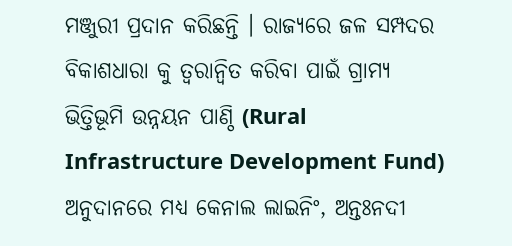ମଞ୍ଜୁରୀ ପ୍ରଦାନ କରିଛନ୍ତି । ରାଜ୍ୟରେ ଜଳ ସମ୍ପଦର ବିକାଶଧାରା କୁ ତ୍ବରାନ୍ବିତ କରିବା ପାଇଁ ଗ୍ରାମ୍ୟ ଭିତ୍ତିଭୂମି ଉନ୍ନୟନ ପାଣ୍ଠି (Rural Infrastructure Development Fund) ଅନୁଦାନରେ ମଧ୍ୟ କେନାଲ ଲାଇନିଂ, ଅନ୍ତଃନଦୀ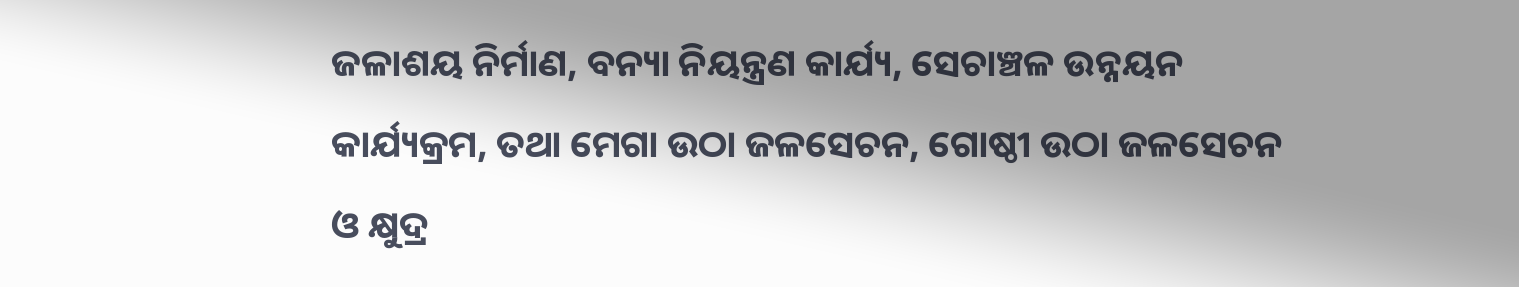ଜଳାଶୟ ନିର୍ମାଣ, ବନ୍ୟା ନିୟନ୍ତ୍ରଣ କାର୍ଯ୍ୟ, ସେଚାଞ୍ଚଳ ଉନ୍ନୟନ କାର୍ଯ୍ୟକ୍ରମ, ତଥା ମେଗା ଉଠା ଜଳସେଚନ, ଗୋଷ୍ଠୀ ଉଠା ଜଳସେଚନ ଓ କ୍ଷୁଦ୍ର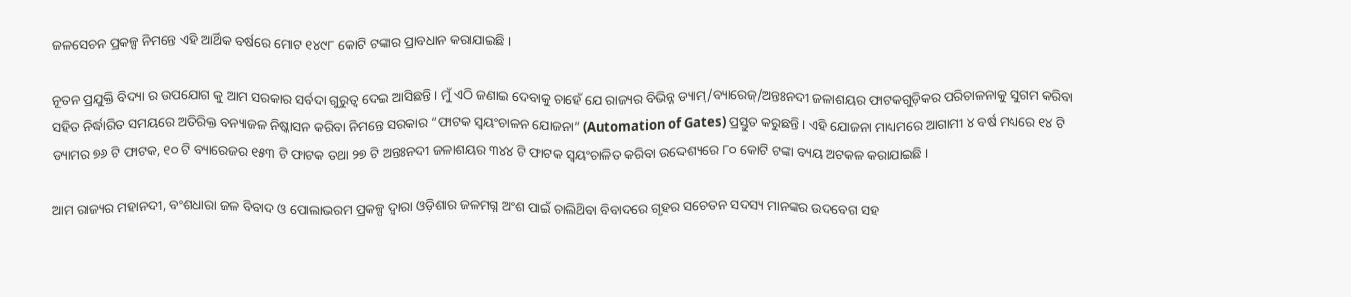ଜଳସେଚନ ପ୍ରକଳ୍ପ ନିମନ୍ତେ ଏହି ଆର୍ଥିକ ବର୍ଷରେ ମୋଟ ୧୪୯୮ କୋଟି ଟଙ୍କାର ପ୍ରାବଧାନ କରାଯାଇଛି ।

ନୂତନ ପ୍ରଯୁକ୍ତି ବିଦ୍ୟା ର ଉପଯୋଗ କୁ ଆମ ସରକାର ସର୍ବଦା ଗୁରୁତ୍ଵ ଦେଇ ଆସିଛନ୍ତି । ମୁଁ ଏଠି ଜଣାଇ ଦେବାକୁ ଚାହେଁ ଯେ ରାଜ୍ୟର ବିଭିନ୍ନ ଡ୍ୟାମ୍/ବ୍ୟାରେଜ୍/ଅନ୍ତଃନଦୀ ଜଳାଶୟର ଫାଟକଗୁଡ଼ିକର ପରିଚାଳନାକୁ ସୁଗମ କରିବା ସହିତ ନିର୍ଦ୍ଧାରିତ ସମୟରେ ଅତିରିକ୍ତ ବନ୍ୟାଜଳ ନିଷ୍କାସନ କରିବା ନିମନ୍ତେ ସରକାର “ଫାଟକ ସ୍ବୟଂଚାଳନ ଯୋଜନା” (Automation of Gates) ପ୍ରସ୍ତୁତ କରୁଛନ୍ତି । ଏହି ଯୋଜନା ମାଧ୍ୟମରେ ଆଗାମୀ ୪ ବର୍ଷ ମଧ୍ୟରେ ୧୪ ଟି ଡ୍ୟାମର ୭୬ ଟି ଫାଟକ, ୧୦ ଟି ବ୍ୟାରେଜର ୧୫୩ ଟି ଫାଟକ ତଥା ୨୭ ଟି ଅନ୍ତଃନଦୀ ଜଳାଶୟର ୩୪୪ ଟି ଫାଟକ ସ୍ବୟଂଚାଳିତ କରିବା ଉଦ୍ଦେଶ୍ୟରେ ୮୦ କୋଟି ଟଙ୍କା ବ୍ୟୟ ଅଟକଳ କରାଯାଇଛି ।

ଆମ ରାଜ୍ୟର ମହାନଦୀ, ବଂଶଧାରା ଜଳ ବିବାଦ ଓ ପୋଲାଭରମ ପ୍ରକଳ୍ପ ଦ୍ବାରା ଓଡ଼ିଶାର ଜଳମଗ୍ନ ଅଂଶ ପାଇଁ ଚାଲିଥ‌ିବା ବିବାଦରେ ଗୃହର ସଚେତନ ସଦସ୍ୟ ମାନଙ୍କର ଉଦବେଗ ସହ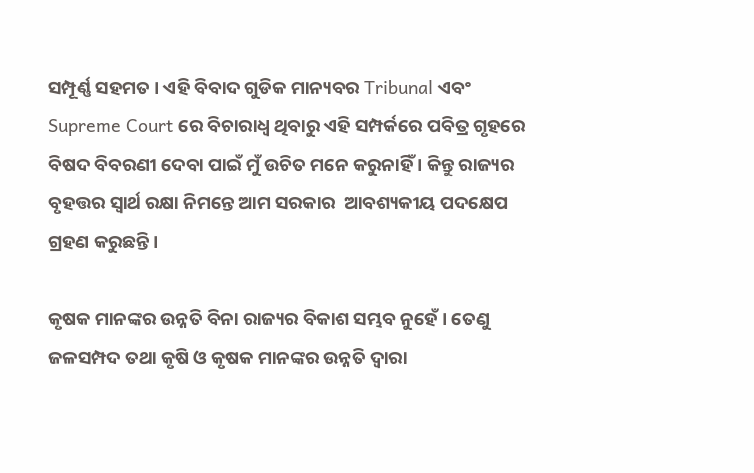ସମ୍ପୂର୍ଣ୍ଣ ସହମତ । ଏହି ବିବାଦ ଗୁଡିକ ମାନ୍ୟବର Tribunal ଏବଂ Supreme Court ରେ ବିଚାରାଧ୍ଵ ଥିବାରୁ ଏହି ସମ୍ପର୍କରେ ପବିତ୍ର ଗୃହରେ ବିଷଦ ବିବରଣୀ ଦେବା ପାଇଁ ମୁଁ ଉଚିତ ମନେ କରୁନାହିଁ । କିନ୍ତୁ ରାଜ୍ୟର ବୃହତ୍ତର ସ୍ବାର୍ଥ ରକ୍ଷା ନିମନ୍ତେ ଆମ ସରକାର  ଆବଶ୍ୟକୀୟ ପଦକ୍ଷେପ ଗ୍ରହଣ କରୁଛନ୍ତି ।

କୃଷକ ମାନଙ୍କର ଉନ୍ନତି ବିନା ରାଜ୍ୟର ବିକାଶ ସମ୍ଭବ ନୁହେଁ । ତେଣୁ ଜଳସମ୍ପଦ ତଥା କୃଷି ଓ କୃଷକ ମାନଙ୍କର ଉନ୍ନତି ଦ୍ବାରା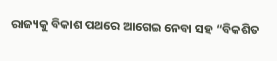ରାଜ୍ୟକୁ ବିକାଶ ପଥରେ ଆଗେଇ ନେବା ସହ “ବିକଶିତ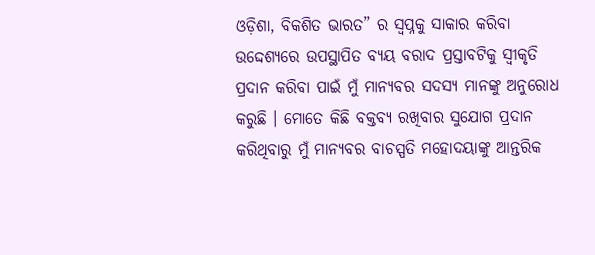ଓଡ଼ିଶା, ବିକଶିତ ଭାରତ” ର ସ୍ବପ୍ନକୁ ସାକାର କରିବା ଉଦ୍ଦେଶ୍ୟରେ ଉପସ୍ଥାପିତ ବ୍ୟୟ ବରାଦ ପ୍ରସ୍ତାବଟିକୁ ସ୍ବୀକୃତି ପ୍ରଦାନ କରିବା ପାଇଁ ମୁଁ ମାନ୍ୟବର ସଦସ୍ୟ ମାନଙ୍କୁ ଅନୁରୋଧ କରୁଛି । ମୋତେ କିଛି ବକ୍ତବ୍ୟ ରଖିବାର ସୁଯୋଗ ପ୍ରଦାନ କରିଥିବାରୁ ମୁଁ ମାନ୍ୟବର ବାଚସ୍ପତି ମହୋଦୟାଙ୍କୁ ଆନ୍ତରିକ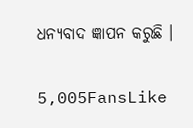ଧନ୍ୟବାଦ ଜ୍ଞାପନ କରୁଛି ।

5,005FansLike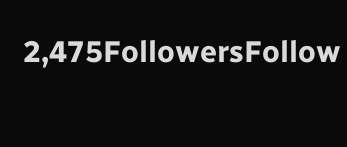2,475FollowersFollow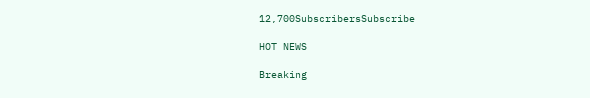12,700SubscribersSubscribe

HOT NEWS

Breaking